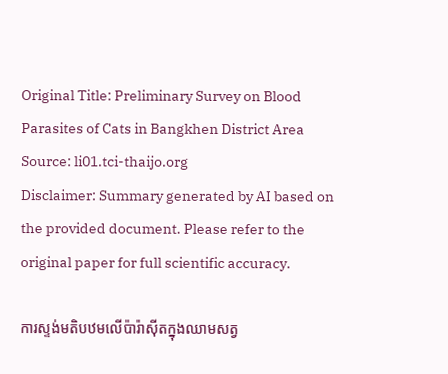Original Title: Preliminary Survey on Blood Parasites of Cats in Bangkhen District Area
Source: li01.tci-thaijo.org
Disclaimer: Summary generated by AI based on the provided document. Please refer to the original paper for full scientific accuracy.

ការស្ទង់មតិបឋមលើប៉ារ៉ាស៊ីតក្នុងឈាមសត្វ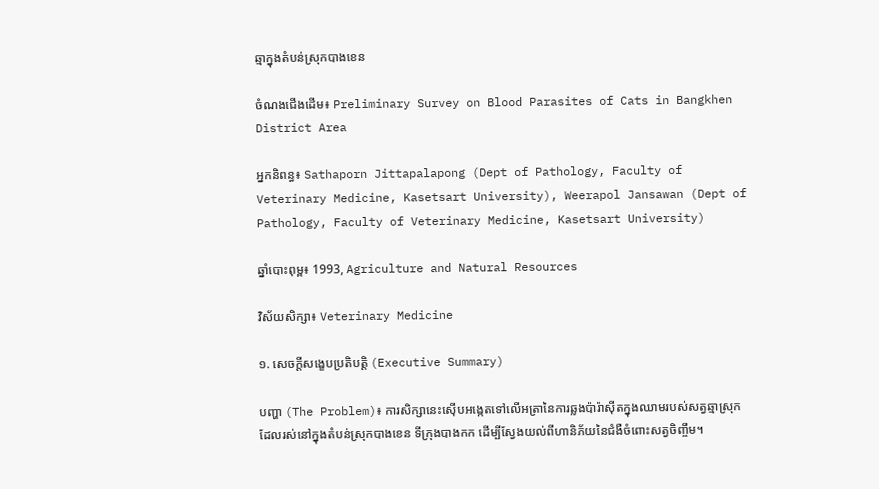ឆ្មាក្នុងតំបន់ស្រុកបាងខេន

ចំណងជើងដើម៖ Preliminary Survey on Blood Parasites of Cats in Bangkhen District Area

អ្នកនិពន្ធ៖ Sathaporn Jittapalapong (Dept of Pathology, Faculty of Veterinary Medicine, Kasetsart University), Weerapol Jansawan (Dept of Pathology, Faculty of Veterinary Medicine, Kasetsart University)

ឆ្នាំបោះពុម្ព៖ 1993, Agriculture and Natural Resources

វិស័យសិក្សា៖ Veterinary Medicine

១. សេចក្តីសង្ខេបប្រតិបត្តិ (Executive Summary)

បញ្ហា (The Problem)៖ ការសិក្សានេះស៊ើបអង្កេតទៅលើអត្រានៃការឆ្លងប៉ារ៉ាស៊ីតក្នុងឈាមរបស់សត្វឆ្មាស្រុក ដែលរស់នៅក្នុងតំបន់ស្រុកបាងខេន ទីក្រុងបាងកក ដើម្បីស្វែងយល់ពីហានិភ័យនៃជំងឺចំពោះសត្វចិញ្ចឹម។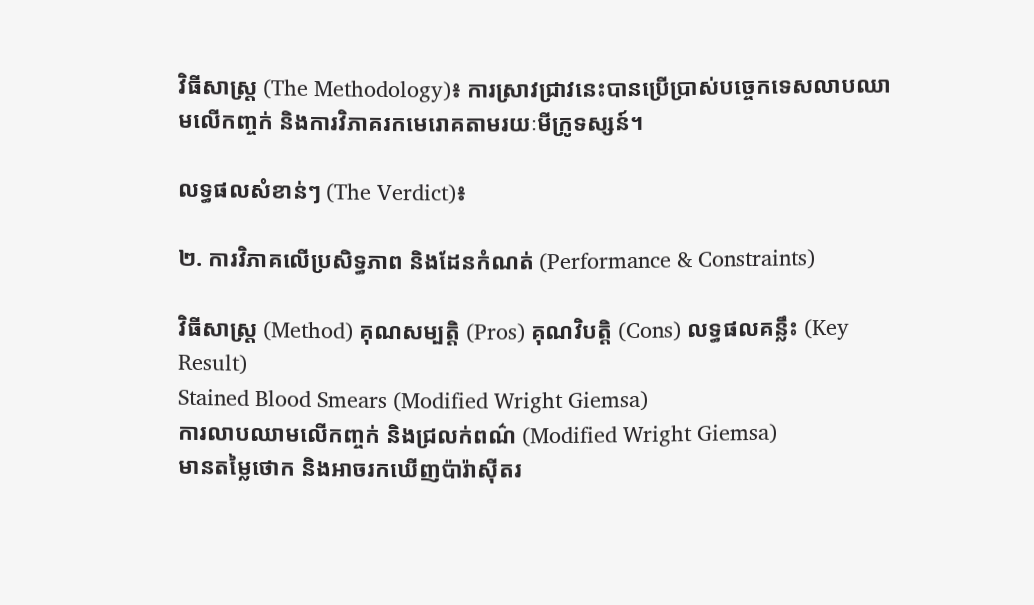វិធីសាស្ត្រ (The Methodology)៖ ការស្រាវជ្រាវនេះបានប្រើប្រាស់បច្ចេកទេសលាបឈាមលើកញ្ចក់ និងការវិភាគរកមេរោគតាមរយៈមីក្រូទស្សន៍។

លទ្ធផលសំខាន់ៗ (The Verdict)៖

២. ការវិភាគលើប្រសិទ្ធភាព និងដែនកំណត់ (Performance & Constraints)

វិធីសាស្ត្រ (Method) គុណសម្បត្តិ (Pros) គុណវិបត្តិ (Cons) លទ្ធផលគន្លឹះ (Key Result)
Stained Blood Smears (Modified Wright Giemsa)
ការលាបឈាមលើកញ្ចក់ និងជ្រលក់ពណ៌ (Modified Wright Giemsa)
មានតម្លៃថោក និងអាចរកឃើញប៉ារ៉ាស៊ីតរ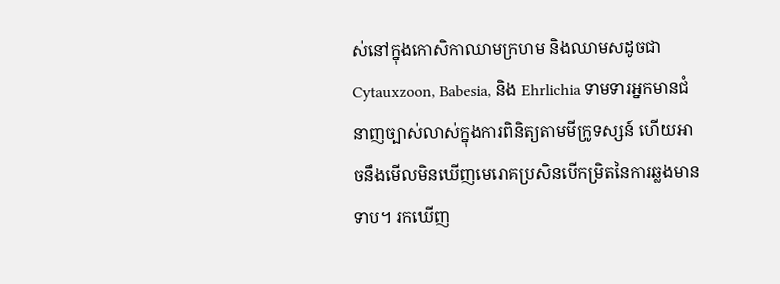ស់នៅក្នុងកោសិកាឈាមក្រហម និងឈាមសដូចជា Cytauxzoon, Babesia, និង Ehrlichia ទាមទារអ្នកមានជំនាញច្បាស់លាស់ក្នុងការពិនិត្យតាមមីក្រូទស្សន៍ ហើយអាចនឹងមើលមិនឃើញមេរោគប្រសិនបើកម្រិតនៃការឆ្លងមានទាប។ រកឃើញ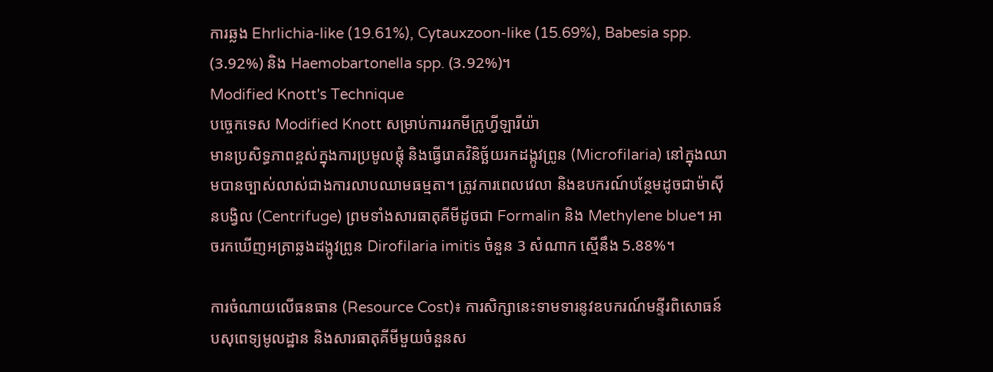ការឆ្លង Ehrlichia-like (19.61%), Cytauxzoon-like (15.69%), Babesia spp. (3.92%) និង Haemobartonella spp. (3.92%)។
Modified Knott's Technique
បច្ចេកទេស Modified Knott សម្រាប់ការរកមីក្រូហ្វីឡារីយ៉ា
មានប្រសិទ្ធភាពខ្ពស់ក្នុងការប្រមូលផ្តុំ និងធ្វើរោគវិនិច្ឆ័យរកដង្កូវព្រូន (Microfilaria) នៅក្នុងឈាមបានច្បាស់លាស់ជាងការលាបឈាមធម្មតា។ ត្រូវការពេលវេលា និងឧបករណ៍បន្ថែមដូចជាម៉ាស៊ីនបង្វិល (Centrifuge) ព្រមទាំងសារធាតុគីមីដូចជា Formalin និង Methylene blue។ អាចរកឃើញអត្រាឆ្លងដង្កូវព្រូន Dirofilaria imitis ចំនួន 3 សំណាក ស្មើនឹង 5.88%។

ការចំណាយលើធនធាន (Resource Cost)៖ ការសិក្សានេះទាមទារនូវឧបករណ៍មន្ទីរពិសោធន៍បសុពេទ្យមូលដ្ឋាន និងសារធាតុគីមីមួយចំនួនស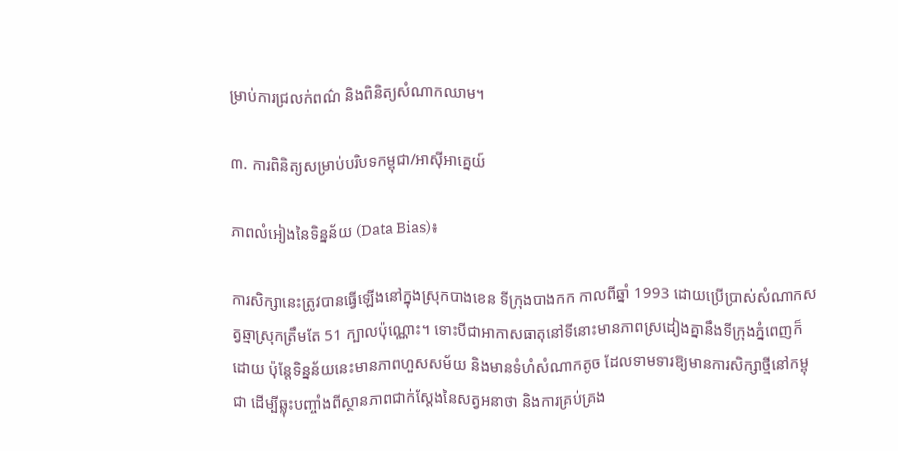ម្រាប់ការជ្រលក់ពណ៌ និងពិនិត្យសំណាកឈាម។

៣. ការពិនិត្យសម្រាប់បរិបទកម្ពុជា/អាស៊ីអាគ្នេយ៍

ភាពលំអៀងនៃទិន្នន័យ (Data Bias)៖

ការសិក្សានេះត្រូវបានធ្វើឡើងនៅក្នុងស្រុកបាងខេន ទីក្រុងបាងកក កាលពីឆ្នាំ 1993 ដោយប្រើប្រាស់សំណាកសត្វឆ្មាស្រុកត្រឹមតែ 51 ក្បាលប៉ុណ្ណោះ។ ទោះបីជាអាកាសធាតុនៅទីនោះមានភាពស្រដៀងគ្នានឹងទីក្រុងភ្នំពេញក៏ដោយ ប៉ុន្តែទិន្នន័យនេះមានភាពហួសសម័យ និងមានទំហំសំណាកតូច ដែលទាមទារឱ្យមានការសិក្សាថ្មីនៅកម្ពុជា ដើម្បីឆ្លុះបញ្ចាំងពីស្ថានភាពជាក់ស្តែងនៃសត្វអនាថា និងការគ្រប់គ្រង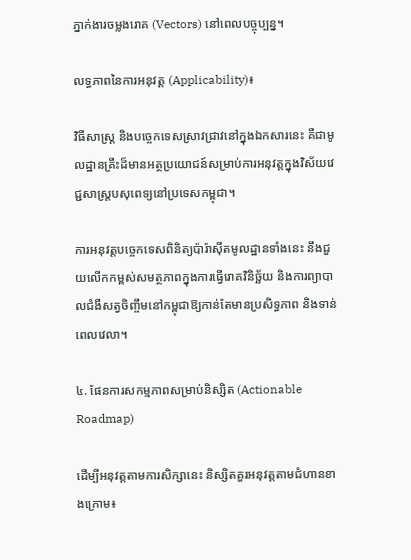ភ្នាក់ងារចម្លងរោគ (Vectors) នៅពេលបច្ចុប្បន្ន។

លទ្ធភាពនៃការអនុវត្ត (Applicability)៖

វិធីសាស្ត្រ និងបច្ចេកទេសស្រាវជ្រាវនៅក្នុងឯកសារនេះ គឺជាមូលដ្ឋានគ្រឹះដ៏មានអត្ថប្រយោជន៍សម្រាប់ការអនុវត្តក្នុងវិស័យវេជ្ជសាស្ត្របសុពេទ្យនៅប្រទេសកម្ពុជា។

ការអនុវត្តបច្ចេកទេសពិនិត្យប៉ារ៉ាស៊ីតមូលដ្ឋានទាំងនេះ នឹងជួយលើកកម្ពស់សមត្ថភាពក្នុងការធ្វើរោគវិនិច្ឆ័យ និងការព្យាបាលជំងឺសត្វចិញ្ចឹមនៅកម្ពុជាឱ្យកាន់តែមានប្រសិទ្ធភាព និងទាន់ពេលវេលា។

៤. ផែនការសកម្មភាពសម្រាប់និស្សិត (Actionable Roadmap)

ដើម្បីអនុវត្តតាមការសិក្សានេះ និស្សិតគួរអនុវត្តតាមជំហានខាងក្រោម៖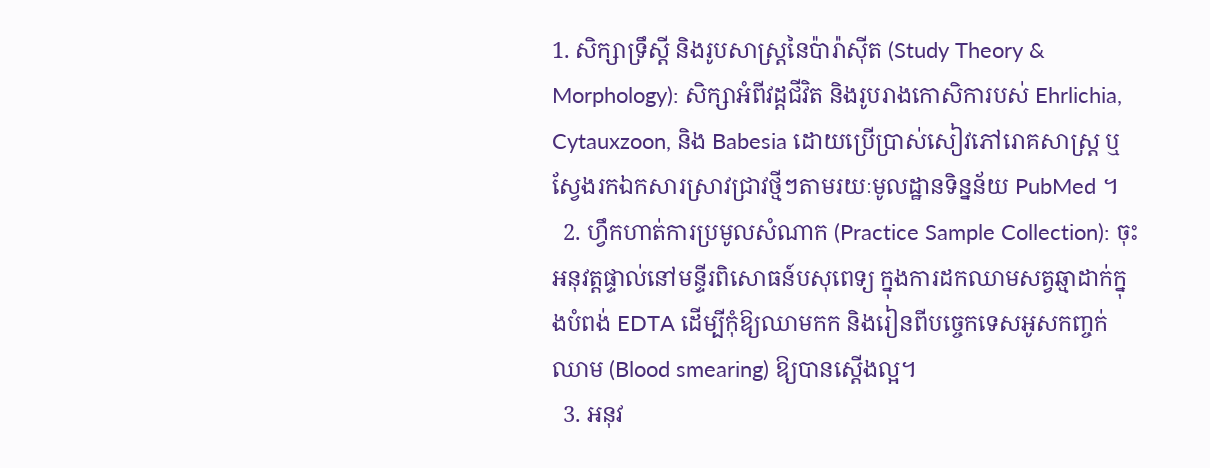1. សិក្សាទ្រឹស្តី និងរូបសាស្រ្តនៃប៉ារ៉ាស៊ីត (Study Theory & Morphology): សិក្សាអំពីវដ្តជីវិត និងរូបរាងកោសិការបស់ Ehrlichia, Cytauxzoon, និង Babesia ដោយប្រើប្រាស់សៀវភៅរោគសាស្ត្រ ឬស្វែងរកឯកសារស្រាវជ្រាវថ្មីៗតាមរយៈមូលដ្ឋានទិន្នន័យ PubMed ។
  2. ហ្វឹកហាត់ការប្រមូលសំណាក (Practice Sample Collection): ចុះអនុវត្តផ្ទាល់នៅមន្ទីរពិសោធន៍បសុពេទ្យ ក្នុងការដកឈាមសត្វឆ្មាដាក់ក្នុងបំពង់ EDTA ដើម្បីកុំឱ្យឈាមកក និងរៀនពីបច្ចេកទេសអូសកញ្ចក់ឈាម (Blood smearing) ឱ្យបានស្តើងល្អ។
  3. អនុវ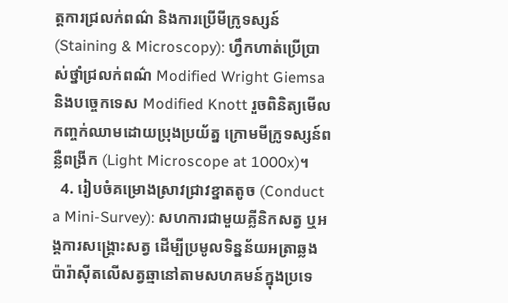ត្តការជ្រលក់ពណ៌ និងការប្រើមីក្រូទស្សន៍ (Staining & Microscopy): ហ្វឹកហាត់ប្រើប្រាស់ថ្នាំជ្រលក់ពណ៌ Modified Wright Giemsa និងបច្ចេកទេស Modified Knott រួចពិនិត្យមើលកញ្ចក់ឈាមដោយប្រុងប្រយ័ត្ន ក្រោមមីក្រូទស្សន៍ពន្លឺពង្រីក (Light Microscope at 1000x)។
  4. រៀបចំគម្រោងស្រាវជ្រាវខ្នាតតូច (Conduct a Mini-Survey): សហការជាមួយគ្លីនិកសត្វ ឬអង្គការសង្គ្រោះសត្វ ដើម្បីប្រមូលទិន្នន័យអត្រាឆ្លងប៉ារ៉ាស៊ីតលើសត្វឆ្មានៅតាមសហគមន៍ក្នុងប្រទេ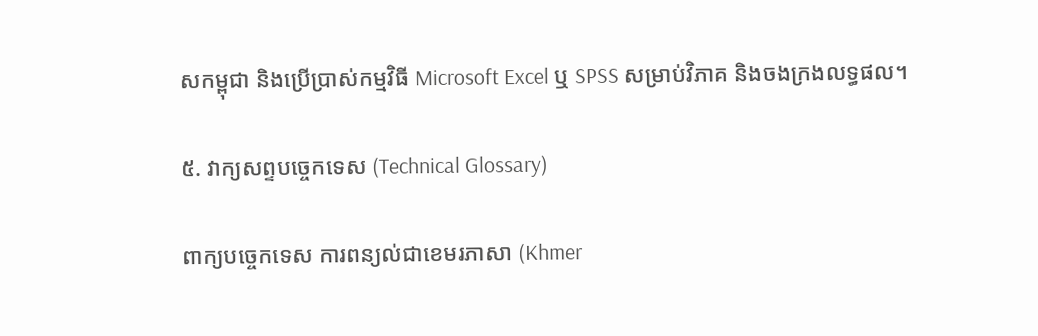សកម្ពុជា និងប្រើប្រាស់កម្មវិធី Microsoft Excel ឬ SPSS សម្រាប់វិភាគ និងចងក្រងលទ្ធផល។

៥. វាក្យសព្ទបច្ចេកទេស (Technical Glossary)

ពាក្យបច្ចេកទេស ការពន្យល់ជាខេមរភាសា (Khmer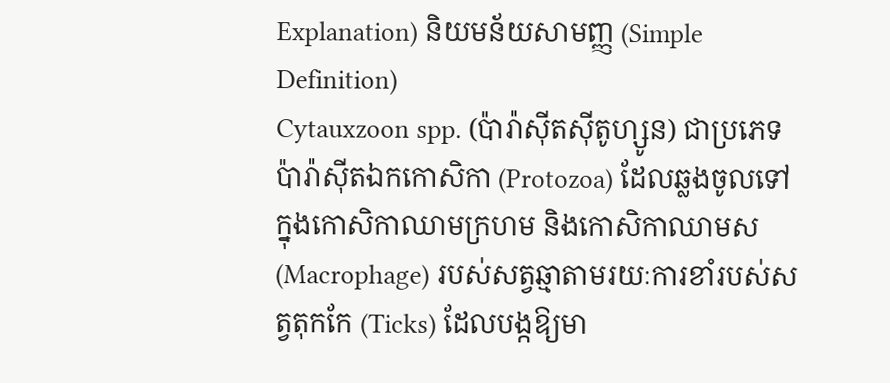Explanation) និយមន័យសាមញ្ញ (Simple Definition)
Cytauxzoon spp. (ប៉ារ៉ាស៊ីតស៊ីតូហ្សូន) ជាប្រភេទប៉ារ៉ាស៊ីតឯកកោសិកា (Protozoa) ដែលឆ្លងចូលទៅក្នុងកោសិកាឈាមក្រហម និងកោសិកាឈាមស (Macrophage) របស់សត្វឆ្មាតាមរយៈការខាំរបស់សត្វតុកកែ (Ticks) ដែលបង្កឱ្យមា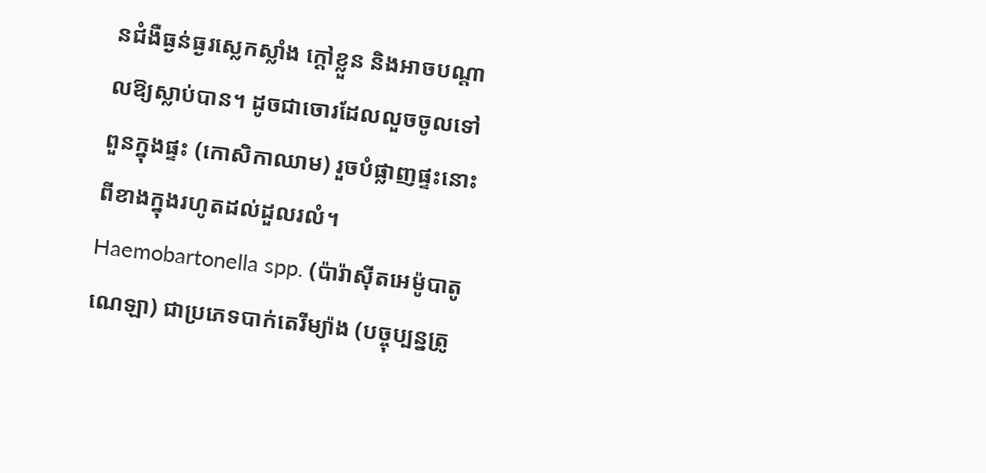នជំងឺធ្ងន់ធ្ងរស្លេកស្លាំង ក្តៅខ្លួន និងអាចបណ្តាលឱ្យស្លាប់បាន។ ដូចជាចោរដែលលួចចូលទៅពួនក្នុងផ្ទះ (កោសិកាឈាម) រួចបំផ្លាញផ្ទះនោះពីខាងក្នុងរហូតដល់ដួលរលំ។
Haemobartonella spp. (ប៉ារ៉ាស៊ីតអេម៉ូបាតូណេឡា) ជាប្រភេទបាក់តេរីម្យ៉ាង (បច្ចុប្បន្នត្រូ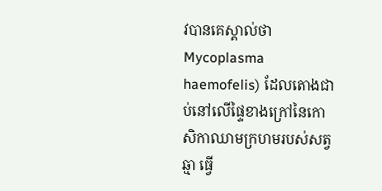វបានគេស្គាល់ថា Mycoplasma haemofelis) ដែលតោងជាប់នៅលើផ្ទៃខាងក្រៅនៃកោសិកាឈាមក្រហមរបស់សត្វឆ្មា ធ្វើ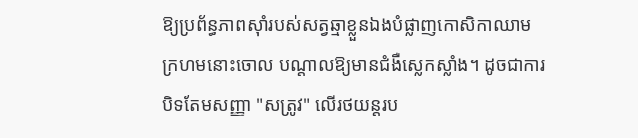ឱ្យប្រព័ន្ធភាពស៊ាំរបស់សត្វឆ្មាខ្លួនឯងបំផ្លាញកោសិកាឈាមក្រហមនោះចោល បណ្តាលឱ្យមានជំងឺស្លេកស្លាំង។ ដូចជាការបិទតែមសញ្ញា "សត្រូវ" លើរថយន្តរប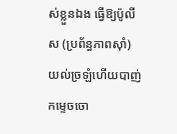ស់ខ្លួនឯង ធ្វើឱ្យប៉ូលីស (ប្រព័ន្ធភាពស៊ាំ) យល់ច្រឡំហើយបាញ់កម្ទេចចោ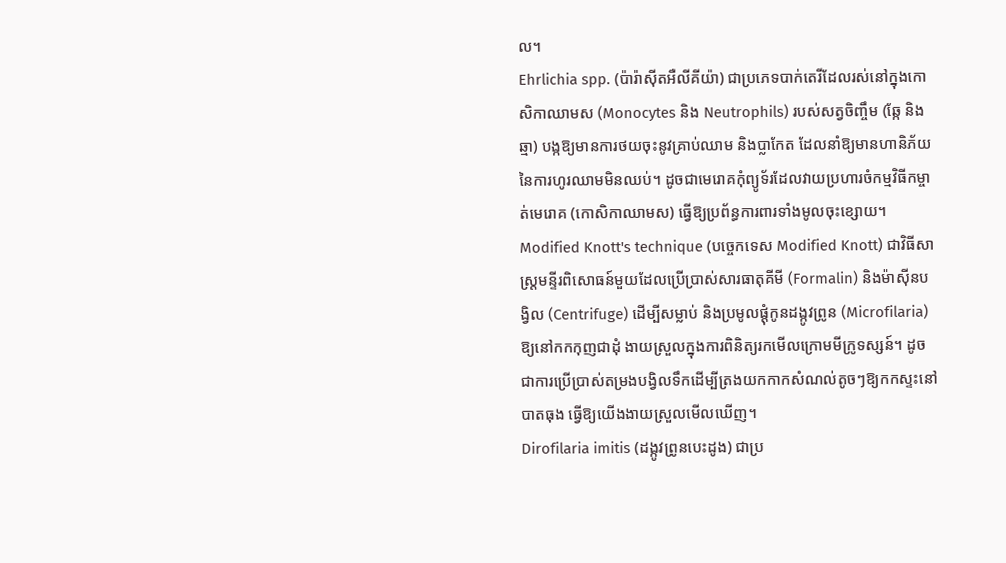ល។
Ehrlichia spp. (ប៉ារ៉ាស៊ីតអឺលីគីយ៉ា) ជាប្រភេទបាក់តេរីដែលរស់នៅក្នុងកោសិកាឈាមស (Monocytes និង Neutrophils) របស់សត្វចិញ្ចឹម (ឆ្កែ និងឆ្មា) បង្កឱ្យមានការថយចុះនូវគ្រាប់ឈាម និងប្លាកែត ដែលនាំឱ្យមានហានិភ័យនៃការហូរឈាមមិនឈប់។ ដូចជាមេរោគកុំព្យូទ័រដែលវាយប្រហារចំកម្មវិធីកម្ចាត់មេរោគ (កោសិកាឈាមស) ធ្វើឱ្យប្រព័ន្ធការពារទាំងមូលចុះខ្សោយ។
Modified Knott's technique (បច្ចេកទេស Modified Knott) ជាវិធីសាស្ត្រមន្ទីរពិសោធន៍មួយដែលប្រើប្រាស់សារធាតុគីមី (Formalin) និងម៉ាស៊ីនបង្វិល (Centrifuge) ដើម្បីសម្លាប់ និងប្រមូលផ្តុំកូនដង្កូវព្រូន (Microfilaria) ឱ្យនៅកកកុញជាដុំ ងាយស្រួលក្នុងការពិនិត្យរកមើលក្រោមមីក្រូទស្សន៍។ ដូចជាការប្រើប្រាស់តម្រងបង្វិលទឹកដើម្បីត្រងយកកាកសំណល់តូចៗឱ្យកកស្ទះនៅបាតធុង ធ្វើឱ្យយើងងាយស្រួលមើលឃើញ។
Dirofilaria imitis (ដង្កូវព្រូនបេះដូង) ជាប្រ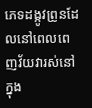ភេទដង្កូវព្រូនដែលនៅពេលពេញវ័យវារស់នៅក្នុង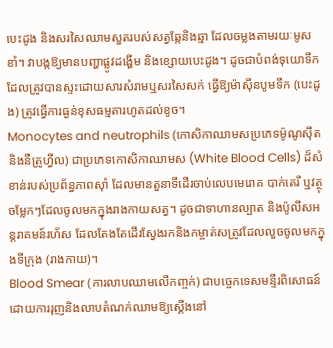បេះដូង និងសរសៃឈាមសួតរបស់សត្វឆ្កែនិងឆ្មា ដែលចម្លងតាមរយៈមូសខាំ។ វាបង្កឱ្យមានបញ្ហាផ្លូវដង្ហើម និងខ្សោយបេះដូង។ ដូចជាបំពង់ទុយោទឹកដែលត្រូវបានស្ទះដោយសារសំរាមឬសរសៃសក់ ធ្វើឱ្យម៉ាស៊ីនបូមទឹក (បេះដូង) ត្រូវធ្វើការធ្ងន់ខុសធម្មតារហូតដល់ខូច។
Monocytes and neutrophils (កោសិកាឈាមសប្រភេទម៉ូណូស៊ីត និងនឺត្រូហ្វីល) ជាប្រភេទកោសិកាឈាមស (White Blood Cells) ដ៏សំខាន់របស់ប្រព័ន្ធភាពស៊ាំ ដែលមានតួនាទីដើរចាប់លេបមេរោគ បាក់តេរី ឬវត្ថុចម្លែកៗដែលចូលមកក្នុងរាងកាយសត្វ។ ដូចជាទាហានល្បាត និងប៉ូលីសអន្តរាគមន៍រហ័ស ដែលតែងតែដើរស្វែងរកនិងកម្ចាត់សត្រូវដែលលួចចូលមកក្នុងទីក្រុង (រាងកាយ)។
Blood Smear (ការលាបឈាមលើកញ្ចក់) ជាបច្ចេកទេសមន្ទីរពិសោធន៍ដោយការរុញនិងលាបតំណក់ឈាមឱ្យស្តើងនៅ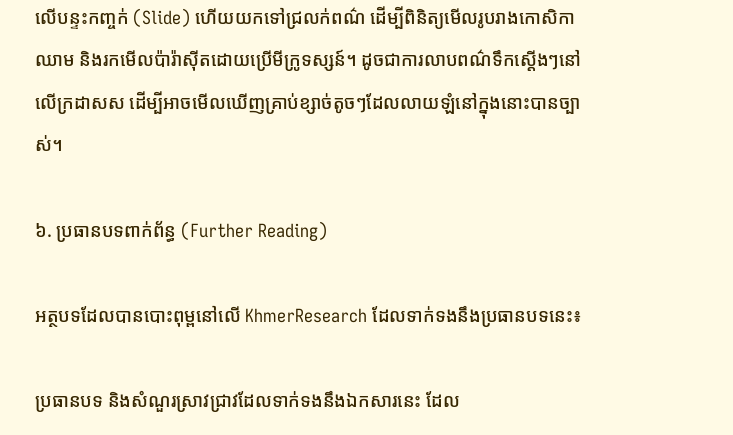លើបន្ទះកញ្ចក់ (Slide) ហើយយកទៅជ្រលក់ពណ៌ ដើម្បីពិនិត្យមើលរូបរាងកោសិកាឈាម និងរកមើលប៉ារ៉ាស៊ីតដោយប្រើមីក្រូទស្សន៍។ ដូចជាការលាបពណ៌ទឹកស្តើងៗនៅលើក្រដាសស ដើម្បីអាចមើលឃើញគ្រាប់ខ្សាច់តូចៗដែលលាយឡំនៅក្នុងនោះបានច្បាស់។

៦. ប្រធានបទពាក់ព័ន្ធ (Further Reading)

អត្ថបទដែលបានបោះពុម្ពនៅលើ KhmerResearch ដែលទាក់ទងនឹងប្រធានបទនេះ៖

ប្រធានបទ និងសំណួរស្រាវជ្រាវដែលទាក់ទងនឹងឯកសារនេះ ដែល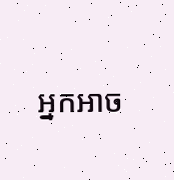អ្នកអាច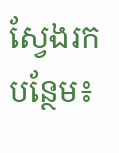ស្វែងរកបន្ថែម៖